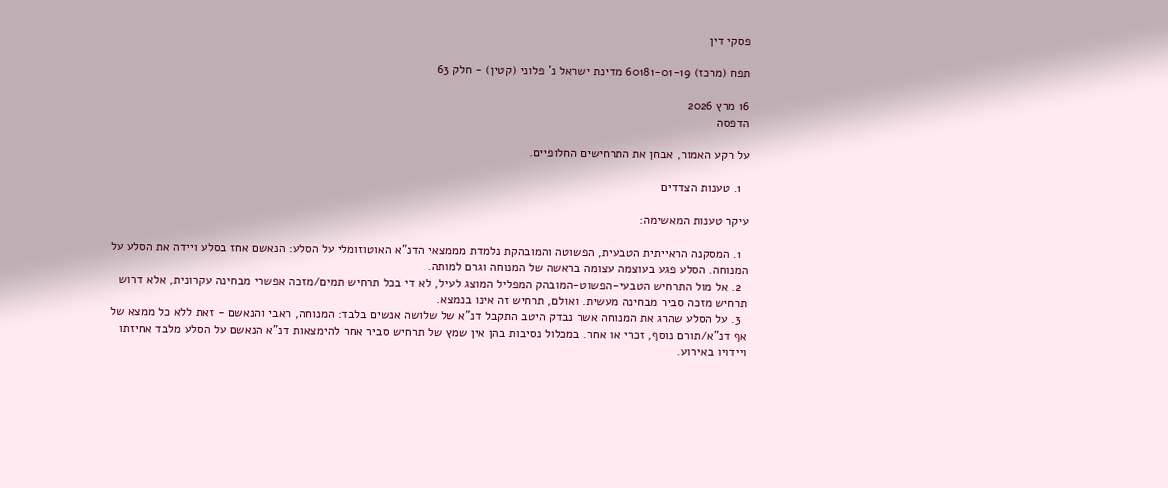פסקי דין

תפח (מרכז) 60181-01-19 מדינת ישראל נ' פלוני (קטין) - חלק 63

16 מרץ 2026
הדפסה

על רקע האמור, אבחן את התרחישים החלופיים.

  1. טענות הצדדים

עיקר טענות המאשימה:

  1. המסקנה הראייתית הטבעית, הפשוטה והמובהקת נלמדת מממצאי הדנ"א האוטוזומלי על הסלע: הנאשם אחז בסלע ויידה את הסלע על המנוחה. הסלע פגע בעוצמה עצומה בראשה של המנוחה וגרם למותה.
  2. אל מול התרחיש הטבעי-הפשוט-המובהק המפליל המוצג לעיל, לא די בכל תרחיש תמים/מזכה אפשרי מבחינה עקרונית, אלא דרוש תרחיש מזכה סביר מבחינה מעשית. ואולם, תרחיש זה אינו בנמצא.
  3. על הסלע שהרג את המנוחה אשר נבדק היטב התקבל דנ"א של שלושה אנשים בלבד: המנוחה, ראבי והנאשם - זאת ללא כל ממצא של אף דנ"א/תורם נוסף, זכרי או אחר. במכלול נסיבות בהן אין שמץ של תרחיש סביר אחר להימצאות דנ"א הנאשם על הסלע מלבד אחיזתו ויידויו באירוע.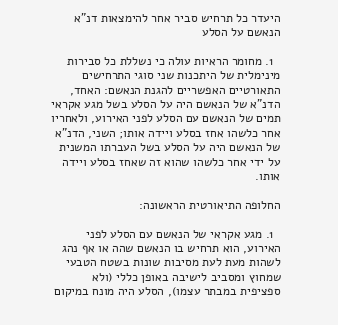היעדר כל תרחיש סביר אחר להימצאות דנ"א הנאשם על הסלע

  1. מחומר הראיות עולה כי נשללת כל סבירות מינימלית של היתכנות שני סוגי התרחישים התאורטיים האפשריים להגנת הנאשם: האחד, הדנ"א של הנאשם היה על הסלע בשל מגע אקראי תמים של הנאשם עם הסלע לפני האירוע, ולאחריו אחר כלשהו אחז בסלע ויידה אותו; השני, הדנ"א של הנאשם היה על הסלע בשל העברתו המשנית על ידי אחר כלשהו שהוא זה שאחז בסלע ויידה אותו.

החלופה התיאורטית הראשונה:

  1. מגע אקראי של הנאשם עם הסלע לפני האירוע, הוא תרחיש בו הנאשם שהה או אף נהג לשהות מעת לעת מסיבות שונות בשטח הטבעי שמחוץ ומסביב לישיבה באופן כללי (ולא ספציפית במבתר עצמו), הסלע היה מונח במיקום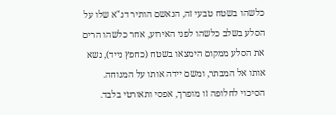כלשהו בשטח טבעי זה, הנאשם הותיר דנ"א שלו על הסלע בשלב כלשהו לפני האירוע, אחר כלשהו הרים את הסלע ממקום הימצאו בשטח (כחפץ נייד), נשא אותו אל המבתר, ומשם יידה אותו על המנוחה. הסיכוי לחלופה זו מופרך, אפסי ותאורטי בלבד.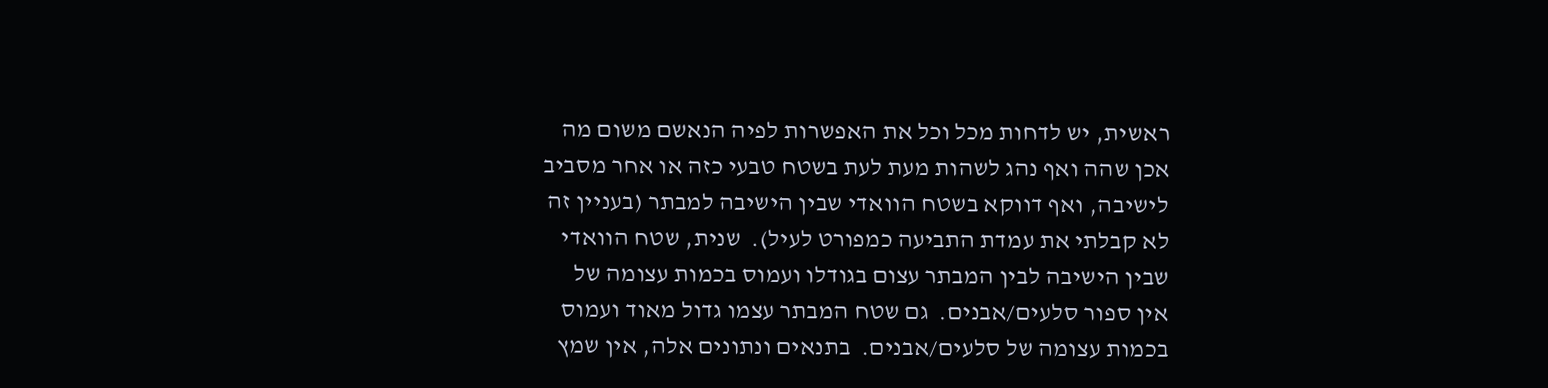ראשית, יש לדחות מכל וכל את האפשרות לפיה הנאשם משום מה אכן שהה ואף נהג לשהות מעת לעת בשטח טבעי כזה או אחר מסביב לישיבה, ואף דווקא בשטח הוואדי שבין הישיבה למבתר (בעניין זה לא קבלתי את עמדת התביעה כמפורט לעיל).  שנית, שטח הוואדי שבין הישיבה לבין המבתר עצום בגודלו ועמוס בכמות עצומה של אין ספור סלעים/אבנים.  גם שטח המבתר עצמו גדול מאוד ועמוס בכמות עצומה של סלעים/אבנים.  בתנאים ונתונים אלה, אין שמץ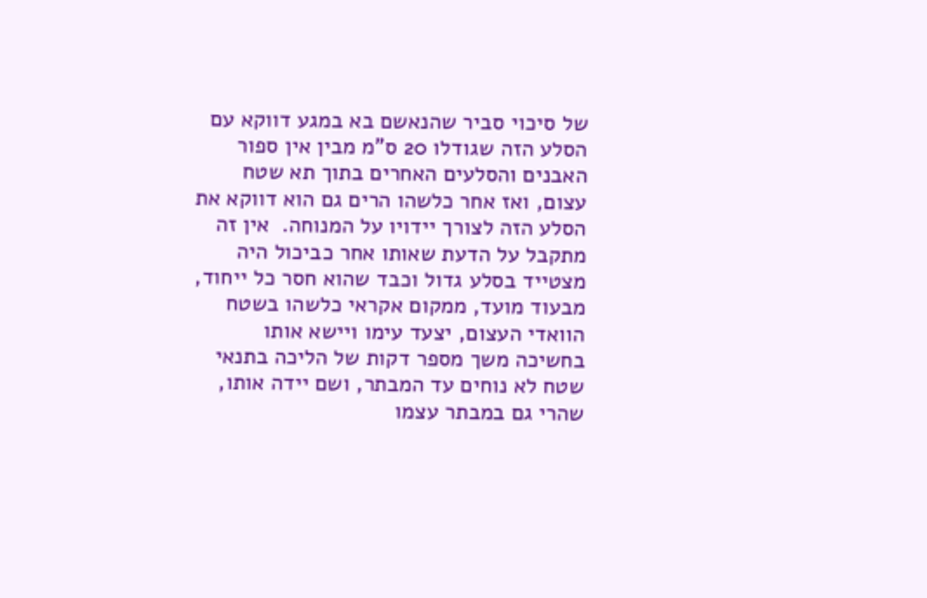של סיכוי סביר שהנאשם בא במגע דווקא עם הסלע הזה שגודלו 20 ס"מ מבין אין ספור האבנים והסלעים האחרים בתוך תא שטח עצום, ואז אחר כלשהו הרים גם הוא דווקא את הסלע הזה לצורך יידויו על המנוחה.  אין זה מתקבל על הדעת שאותו אחר כביכול היה מצטייד בסלע גדול וכבד שהוא חסר כל ייחוד, מבעוד מועד, ממקום אקראי כלשהו בשטח הוואדי העצום, יצעד עימו ויישא אותו בחשיכה משך מספר דקות של הליכה בתנאי שטח לא נוחים עד המבתר, ושם יידה אותו, שהרי גם במבתר עצמו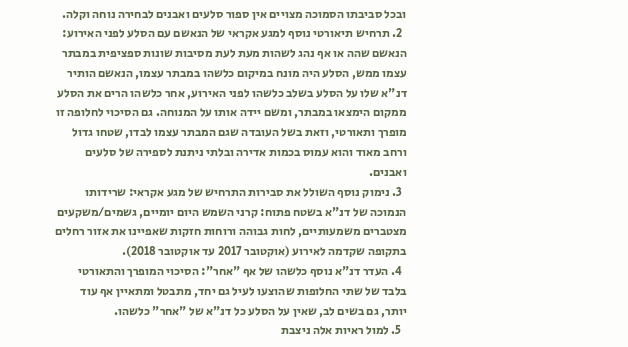ובכל סביבתו הסמוכה מצויים אין ספור סלעים ואבנים לבחירה נוחה וקלה.
  2. תרחיש תיאורטי נוסף למגע אקראי של הנאשם עם הסלע לפני האירוע: הנאשם שהה או אף נהג לשהות מעת לעת מסיבות שונות ספציפית במבתר עצמו ממש, הסלע היה מונח במיקום כלשהו במבתר עצמו, הנאשם הותיר דנ"א שלו על הסלע בשלב כלשהו לפני האירוע, אחר כלשהו הרים את הסלע ממקום הימצאו במבתר, ומשם יידה אותו על המנוחה. גם הסיכוי לחלופה זו מופרך ותאורטי, וזאת בשל העובדה שגם המבתר עצמו לבדו, שטחו גדול ורחב מאוד והוא עמוס בכמות אדירה ובלתי ניתנת לספירה של סלעים ואבנים.
  3. נימוק נוסף השולל את סבירות התרחיש של מגע אקראי: שרידותו הנמוכה של דנ"א בשטח פתוח: קרני השמש היום יומיים, גשמים/משקעים מצטברים משמעותיים, לחות גבוהה ורוחות חזקות שאפיינו את אזור רחלים בתקופה שקדמה לאירוע (אוקטובר 2017 עד אוקטובר 2018).
  4. העדר דנ"א נוסף כלשהו של אף "אחר": הסיכוי המופרך והתאורטי בלבד של שתי החלופות שהוצעו לעיל גם יחד, מתבטל ומתאיין אף עוד יותר, גם בשים לב, שאין על הסלע כל דנ"א של "אחר" כלשהו.
  5. למול ראיות אלה ניצבת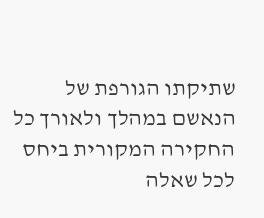שתיקתו הגורפת של הנאשם במהלך ולאורך כל החקירה המקורית ביחס לכל שאלה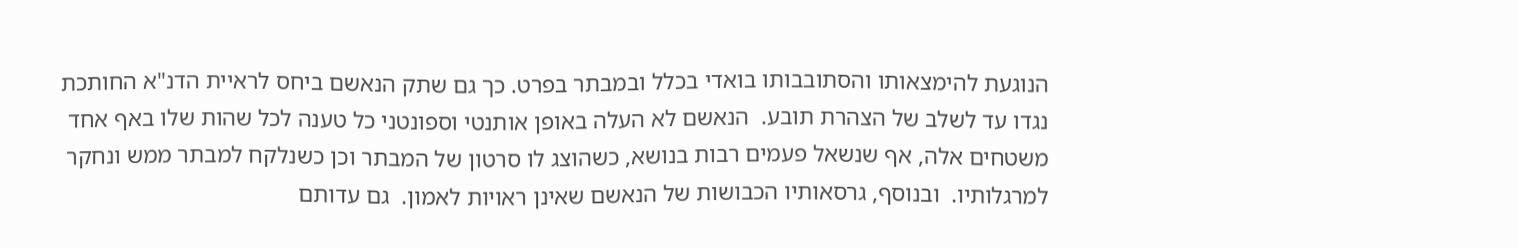הנוגעת להימצאותו והסתובבותו בואדי בכלל ובמבתר בפרט. כך גם שתק הנאשם ביחס לראיית הדנ"א החותכת נגדו עד לשלב של הצהרת תובע.  הנאשם לא העלה באופן אותנטי וספונטני כל טענה לכל שהות שלו באף אחד משטחים אלה, אף שנשאל פעמים רבות בנושא, כשהוצג לו סרטון של המבתר וכן כשנלקח למבתר ממש ונחקר למרגלותיו.  ובנוסף, גרסאותיו הכבושות של הנאשם שאינן ראויות לאמון.  גם עדותם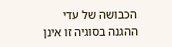הכבושה של עדי ההגנה בסוגיה זו אינן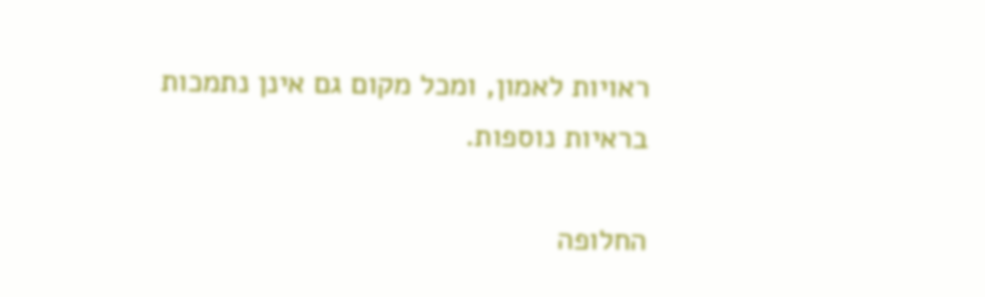ראויות לאמון, ומכל מקום גם אינן נתמכות בראיות נוספות.

החלופה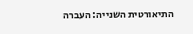התיאורטית השנייה: העברה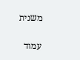משנית

עמוד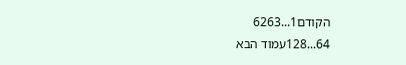הקודם1...6263
64...128עמוד הבא